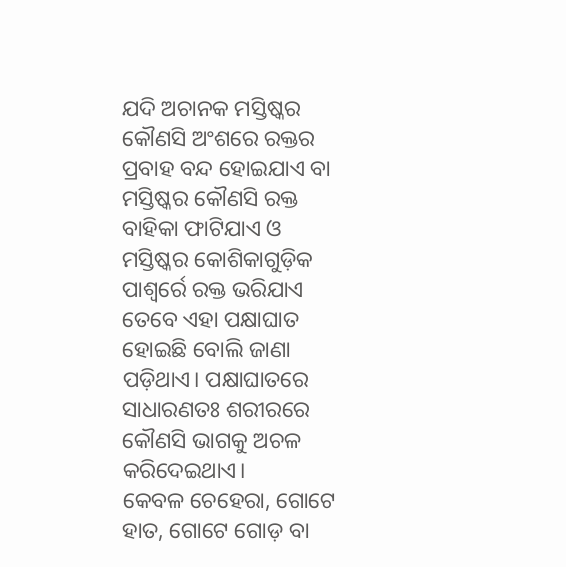ଯଦି ଅଚାନକ ମସ୍ତିଷ୍କର କୌଣସି ଅଂଶରେ ରକ୍ତର ପ୍ରବାହ ବନ୍ଦ ହୋଇଯାଏ ବା ମସ୍ତିଷ୍କର କୌଣସି ରକ୍ତ ବାହିକା ଫାଟିଯାଏ ଓ ମସ୍ତିଷ୍କର କୋଶିକାଗୁଡ଼ିକ ପାଶ୍ୱର୍ରେ ରକ୍ତ ଭରିଯାଏ ତେବେ ଏହା ପକ୍ଷାଘାତ ହୋଇଛି ବୋଲି ଜାଣା ପଡ଼ିଥାଏ। ପକ୍ଷାଘାତରେ ସାଧାରଣତଃ ଶରୀରରେ କୌଣସି ଭାଗକୁ ଅଚଳ କରିଦେଇଥାଏ।
କେବଳ ଚେହେରା, ଗୋଟେ ହାତ, ଗୋଟେ ଗୋଡ଼ ବା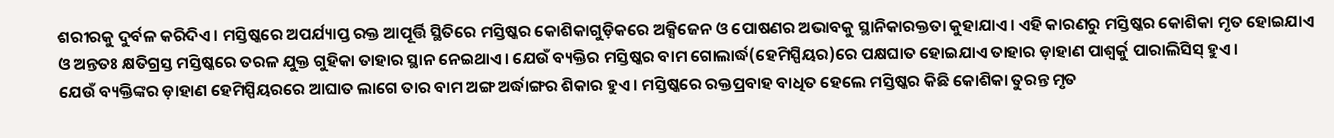ଶରୀରକୁ ଦୁର୍ବଳ କରିଦିଏ। ମସ୍ତିଷ୍କରେ ଅପର୍ଯ୍ୟାପ୍ତ ରକ୍ତ ଆପୂର୍ତ୍ତି ସ୍ଥିତିରେ ମସ୍ତିଷ୍କର କୋଶିକାଗୁଡ଼ିକରେ ଅକ୍ସିଜେନ ଓ ପୋଷଣର ଅଭାବକୁ ସ୍ଥାନିକାରକ୍ତତା କୁହାଯାଏ। ଏହି କାରଣରୁ ମସ୍ତିଷ୍କର କୋଶିକା ମୃତ ହୋଇଯାଏ ଓ ଅନ୍ତତଃ କ୍ଷତିଗ୍ରସ୍ତ ମସ୍ତିଷ୍କରେ ତରଳ ଯୁକ୍ତ ଗୁହିକା ତାହାର ସ୍ଥାନ ନେଇଥାଏ। ଯେଉଁ ବ୍ୟକ୍ତିର ମସ୍ତିଷ୍କର ବାମ ଗୋଲାର୍ଦ୍ଧ(ହେମିସ୍ପିୟର)ରେ ପକ୍ଷଘାତ ହୋଇଯାଏ ତାହାର ଡ଼ାହାଣ ପାଶ୍ୱର୍କୁ ପାରାଲିସିସ୍ ହୁଏ।
ଯେଉଁ ବ୍ୟକ୍ତିଙ୍କର ଡ଼ାହାଣ ହେମିସ୍ପିୟରରେ ଆଘାତ ଲାଗେ ତାର ବାମ ଅଙ୍ଗ ଅର୍ଦ୍ଧାଙ୍ଗର ଶିକାର ହୁଏ। ମସ୍ତିଷ୍କରେ ରକ୍ତପ୍ରବାହ ବାଧିତ ହେଲେ ମସ୍ତିଷ୍କର କିଛି କୋଶିକା ତୁରନ୍ତ ମୃତ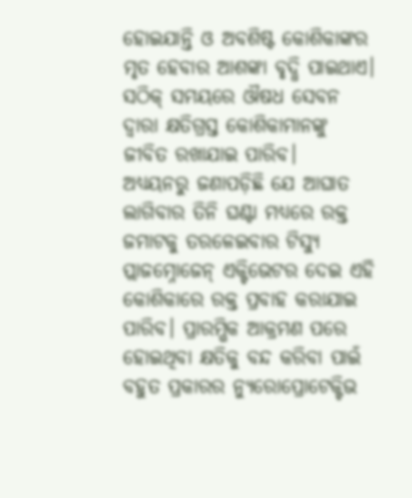ହୋଇଯାନ୍ତି ଓ ଅବଶିଷ୍ଟ କୋଶିକାଙ୍କର ମୃତ ହେବାର ଆଶଙ୍କା ବୃଦ୍ଧି ପାଇଥାଏ। ସଠିକ୍ ସମୟରେ ଔଷଧ ସେବନ ଦ୍ୱାରା କ୍ଷତିଗ୍ରସ୍ତ କୋଶିକାମାନଙ୍କୁ ଜୀବିତ ରଖାଯାଇ ପାରିବ।
ଅଧ୍ୟୟନରୁ ଜଣାପଡ଼ିଛି ଯେ ଆଘାତ ଲାଗିବାର ତିନି ଘଣ୍ଟା ମଧ୍ୟରେ ରକ୍ତ ଜମାଟକୁ ତରଳେଇବାର ଟିସ୍ୟୁ ପ୍ଲାଜମ୍ନୋଜେନ୍ ଏକ୍ଟିଭେଟର ଦେଇ ଏହି କୋଶିକାରେ ରକ୍ତ ପ୍ରବାହ କରାଯାଇ ପାରିବ। ପ୍ରାରମ୍ଭିକ ଆକ୍ରମଣ ପରେ ହୋଇଥିବା କ୍ଷତିକୁ ବନ୍ଦ କରିବା ପାଇଁ ବହୁତ ପ୍ରକାରର ନ୍ୟୁରୋପ୍ରୋଟେକ୍ଟିଭ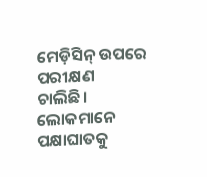ମେଡ଼ିସିନ୍ ଉପରେ ପରୀକ୍ଷଣ ଚାଲିଛି। ଲୋକମାନେ ପକ୍ଷାଘାତକୁ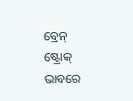ବ୍ରେନ୍ ଷ୍ଟ୍ରୋକ୍ ଭାବରେ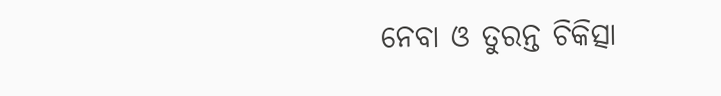ନେବା ଓ ତୁରନ୍ତ ଚିକିତ୍ସା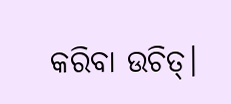କରିବା ଉଚିତ୍।